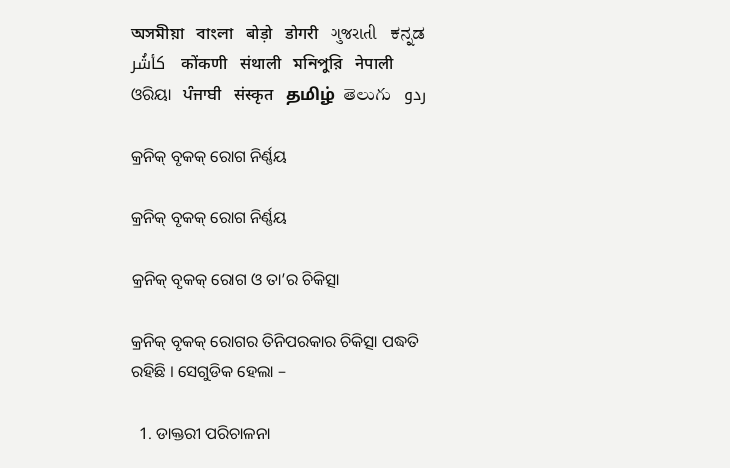অসমীয়া   বাংলা   बोड़ो   डोगरी   ગુજરાતી   ಕನ್ನಡ   كأشُر   कोंकणी   संथाली   মনিপুরি   नेपाली   ଓରିୟା   ਪੰਜਾਬੀ   संस्कृत   தமிழ்  తెలుగు   ردو

କ୍ରନିକ୍ ବୃକକ୍ ରୋଗ ନିର୍ଣ୍ଣୟ

କ୍ରନିକ୍ ବୃକକ୍ ରୋଗ ନିର୍ଣ୍ଣୟ

କ୍ରନିକ୍ ବୃକକ୍ ରୋଗ ଓ ତା’ର ଚିକିତ୍ସା

କ୍ରନିକ୍ ବୃକକ୍ ରୋଗର ତିନିପରକାର ଚିକିତ୍ସା ପଦ୍ଧତି ରହିଛି । ସେଗୁଡିକ ହେଲା –

  1. ଡାକ୍ତରୀ ପରିଚାଳନା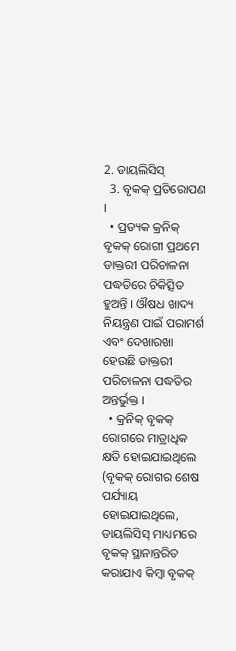2. ଡାୟଲିସିସ୍
  3. ବୃକକ୍ ପ୍ରତିରୋପଣ ।
  • ପ୍ରତ୍ୟକ କ୍ରନିକ୍ ବୃକକ୍ ରୋଗୀ ପ୍ରଥମେ ଡାକ୍ତରୀ ପରିଚାଳନା ପଦ୍ଧତିରେ ଚିକିତ୍ସିତ ହୁଅନ୍ତି । ଔଷଧ ଖାଦ୍ୟ ନିୟନ୍ତ୍ରଣ ପାଇଁ ପରାମର୍ଶ ଏବଂ ଦେଖାରଖା ହେଉଛି ଡାକ୍ତରୀ ପରିଚାଳନା ପଦ୍ଧତିର ଅନ୍ତର୍ଭୁକ୍ତ ।
  • କ୍ରନିକ୍ ବୃକକ୍ ରୋଗରେ ମାତ୍ରାଧିକ କ୍ଷତି ହୋଇଯାଇଥିଲେ (ବୃକକ୍ ରୋଗର ଶେଷ ପର୍ଯ୍ୟାୟ ହୋଇଯାଇଥିଲେ, ଡାୟଲିସିସ୍ ମାଧ୍ୟମରେ ବୃକକ୍ ସ୍ଥାନାନ୍ତରିତ କରାଯାଏ କିମ୍ବା ବୃକକ୍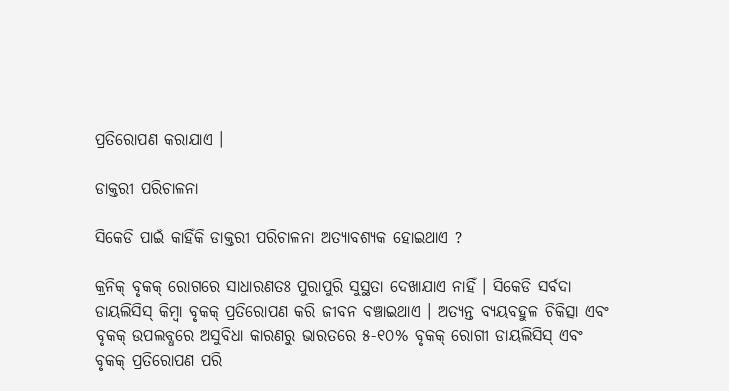ପ୍ରତିରୋପଣ କରାଯାଏ ।

ଡାକ୍ତରୀ ପରିଚାଳନା

ସିକେଡି ପାଇଁ କାହିଁକି ଡାକ୍ତରୀ ପରିଚାଳନା ଅତ୍ୟାବଶ୍ୟକ ହୋଇଥାଏ ?

କ୍ରନିକ୍ ବୃକକ୍ ରୋଗରେ ସାଧାରଣତଃ ପୁରାପୁରି ସୁସ୍ଥତା ଦେଖାଯାଏ ନାହିଁ । ସିକେଡି ସର୍ବଦା ଡାୟଲିସିସ୍ କିମ୍ବା ବୃକକ୍ ପ୍ରତିରୋପଣ କରି ଜୀବନ ବଞ୍ଚାଇଥାଏ । ଅତ୍ୟନ୍ତ ବ୍ୟୟବହୁଳ ଚିକିତ୍ସା ଏବଂ ବୃକକ୍ ଉପଲବ୍ଧରେ ଅସୁବିଧା କାରଣରୁ ଭାରତରେ ୫-୧୦% ବୃକକ୍ ରୋଗୀ ଡାୟଲିସିସ୍ ଏବଂ ବୃକକ୍ ପ୍ରତିରୋପଣ ପରି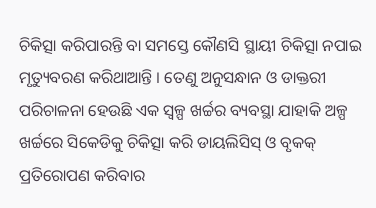ଚିକିତ୍ସା କରିପାରନ୍ତି ବା ସମସ୍ତେ କୌଣସି ସ୍ଥାୟୀ ଚିକିତ୍ସା ନପାଇ ମୃତ୍ୟୁବରଣ କରିଥାଆନ୍ତି । ତେଣୁ ଅନୁସନ୍ଧାନ ଓ ଡାକ୍ତରୀ ପରିଚାଳନା ହେଉଛି ଏକ ସ୍ୱଳ୍ପ ଖର୍ଚ୍ଚର ବ୍ୟବସ୍ଥା ଯାହାକି ଅଳ୍ପ ଖର୍ଚ୍ଚରେ ସିକେଡିକୁ ଚିକିତ୍ସା କରି ଡାୟଲିସିସ୍ ଓ ବୃକକ୍ ପ୍ରତିରୋପଣ କରିବାର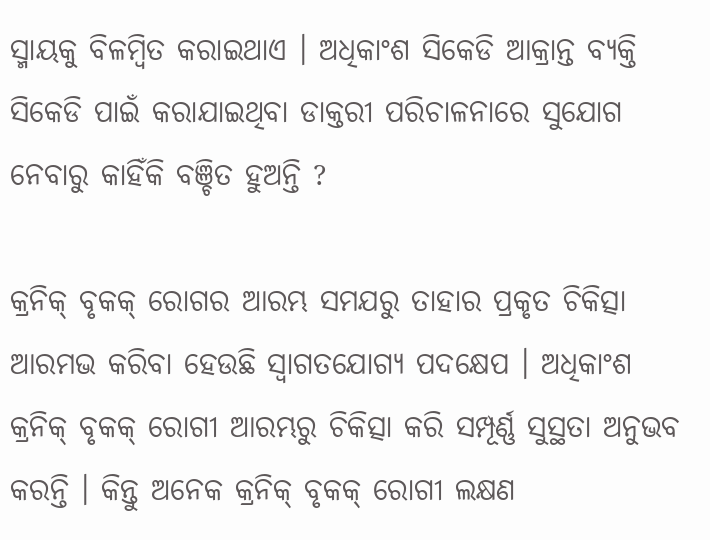ସ୍ମାୟକୁ ବିଳମ୍ବିତ କରାଇଥାଏ । ଅଧିକାଂଶ ସିକେଡି ଆକ୍ରାନ୍ତ ବ୍ୟକ୍ତି ସିକେଡି ପାଇଁ କରାଯାଇଥିବା ଡାକ୍ତରୀ ପରିଚାଳନାରେ ସୁଯୋଗ ନେବାରୁ କାହିଁକି ବଞ୍ଚିତ ହୁଅନ୍ତି ?

କ୍ରନିକ୍ ବୃକକ୍ ରୋଗର ଆରମ୍ଭ ସମଯରୁ ତାହାର ପ୍ରକୃତ ଚିକିତ୍ସା ଆରମଭ କରିବା ହେଉଛି ସ୍ଵାଗତଯୋଗ୍ୟ ପଦକ୍ଷେପ । ଅଧିକାଂଶ କ୍ରନିକ୍ ବୃକକ୍ ରୋଗୀ ଆରମ୍ଭରୁ ଚିକିତ୍ସା କରି ସମ୍ପୂର୍ଣ୍ଣ ସୁସ୍ଥତା ଅନୁଭବ କରନ୍ତି । କିନ୍ତୁ ଅନେକ କ୍ରନିକ୍ ବୃକକ୍ ରୋଗୀ ଲକ୍ଷଣ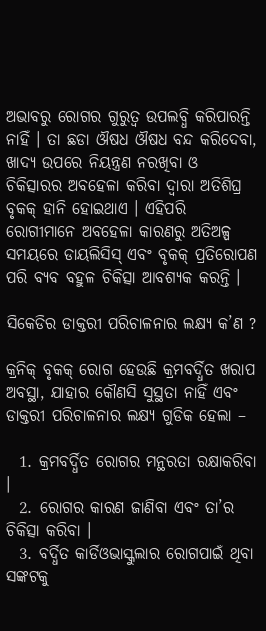ଅଭାବରୁ ରୋଗର ଗୁରୁତ୍ଵ ଉପଲବ୍ଧି କରିପାରନ୍ତି ନାହିଁ । ତା ଛଡା ଔଷଧ ଔଷଧ ବନ୍ଦ କରିଦେବା, ଖାଦ୍ୟ ଉପରେ ନିୟନ୍ତ୍ରଣ ନରଖିବା ଓ ଚିକିତ୍ସାରର ଅବହେଳା କରିବା ଦ୍ଵାରା ଅତିଶିଘ୍ର ବୃକକ୍ ହାନି ହୋଇଥାଏ । ଏହିପରି ରୋଗୀମାନେ ଅବହେଳା କାରଣରୁ ଅତିଅଳ୍ପ ସମୟରେ ଡାୟଲିସିସ୍ ଏବଂ ବୃକକ୍ ପ୍ରତିରୋପଣ ପରି ବ୍ୟବ ବହୁଳ ଚିକିତ୍ସା ଆବଶ୍ୟକ କରନ୍ତି ।

ସିକେଡିର ଡାକ୍ତରୀ ପରିଚାଳନାର ଲକ୍ଷ୍ୟ କ’ଣ ?

କ୍ରନିକ୍ ବୃକକ୍ ରୋଗ ହେଉଛି କ୍ରମବର୍ଦ୍ଧିତ ଖରାପ ଅବସ୍ଥା, ଯାହାର କୌଣସି ସୁସ୍ଥତା ନାହିଁ ଏବଂ ଡାକ୍ତରୀ ପରିଚାଳନାର ଲକ୍ଷ୍ୟ ଗୁଡିକ ହେଲା –

  1. କ୍ରମବର୍ଦ୍ଧିତ ରୋଗର ମନ୍ଥରତା ରକ୍ଷାକରିବା ।
  2. ରୋଗର କାରଣ ଜାଣିବା ଏବଂ ତା’ର ଚିକିତ୍ସା କରିବା ।
  3. ବର୍ଦ୍ଧିତ କାର୍ଡିଓଭାସ୍କୁଲାର ରୋଗପାଇଁ ଥିବା ସଙ୍କଟକୁ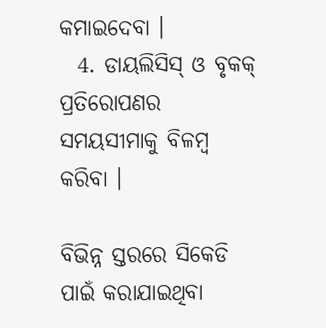କମାଇଦେବା ।
  4. ଡାୟଲିସିସ୍ ଓ ବୃକକ୍ ପ୍ରତିରୋପଣର ସମୟସୀମାକୁ ବିଳମ୍ବ କରିବା ।

ବିଭିନ୍ନ ସ୍ତରରେ ସିକେଡି ପାଇଁ କରାଯାଇଥିବା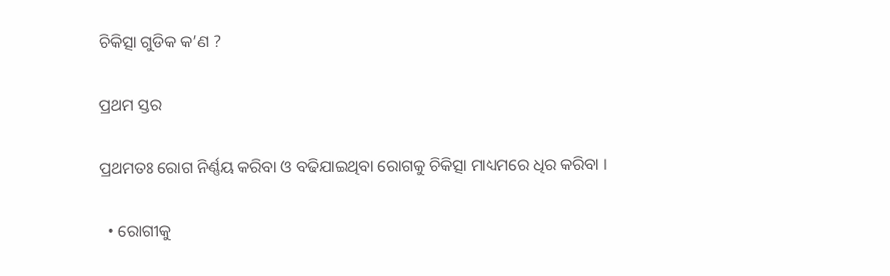ଚିକିତ୍ସା ଗୁଡିକ କ’ଣ ?

ପ୍ରଥମ ସ୍ତର

ପ୍ରଥମତଃ ରୋଗ ନିର୍ଣ୍ଣୟ କରିବା ଓ ବଢିଯାଇଥିବା ରୋଗକୁ ଚିକିତ୍ସା ମାଧ୍ୟମରେ ଧିର କରିବା ।

  • ରୋଗୀକୁ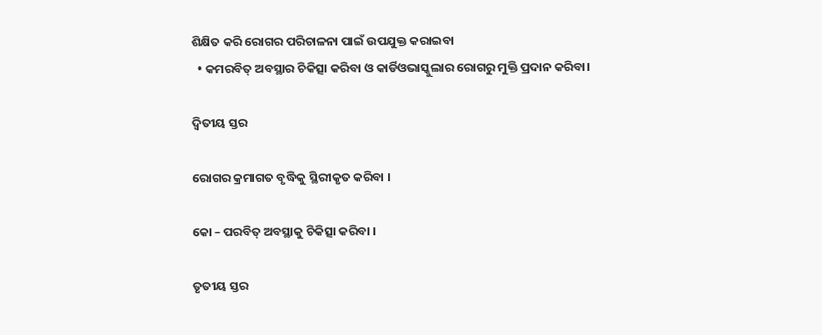ଶିକ୍ଷିତ କରି ରୋଗର ପରିଚାଳନା ପାଇଁ ଉପଯୁକ୍ତ କରାଇବା
  • କମରବିତ୍ ଅବସ୍ଥାର ଚିକିତ୍ସା କରିବା ଓ କାର୍ଡିଓଭାସ୍କୁଲାର ରୋଗରୁ ମୁକ୍ତି ପ୍ରଦାନ କରିବା।

ଦ୍ଵିତୀୟ ସ୍ତର

ରୋଗର କ୍ରମାଗତ ବୃଦ୍ଧିକୁ ସ୍ଥିରୀକୃତ କରିବା ।

କୋ – ପରବିତ୍ ଅବସ୍ଥାକୁ ଚିକିତ୍ସା କରିବା ।

ତୃତୀୟ ସ୍ତର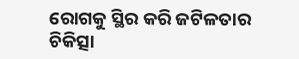ରୋଗକୁ ସ୍ଥିର କରି ଜଟିଳତାର ଚିକିତ୍ସା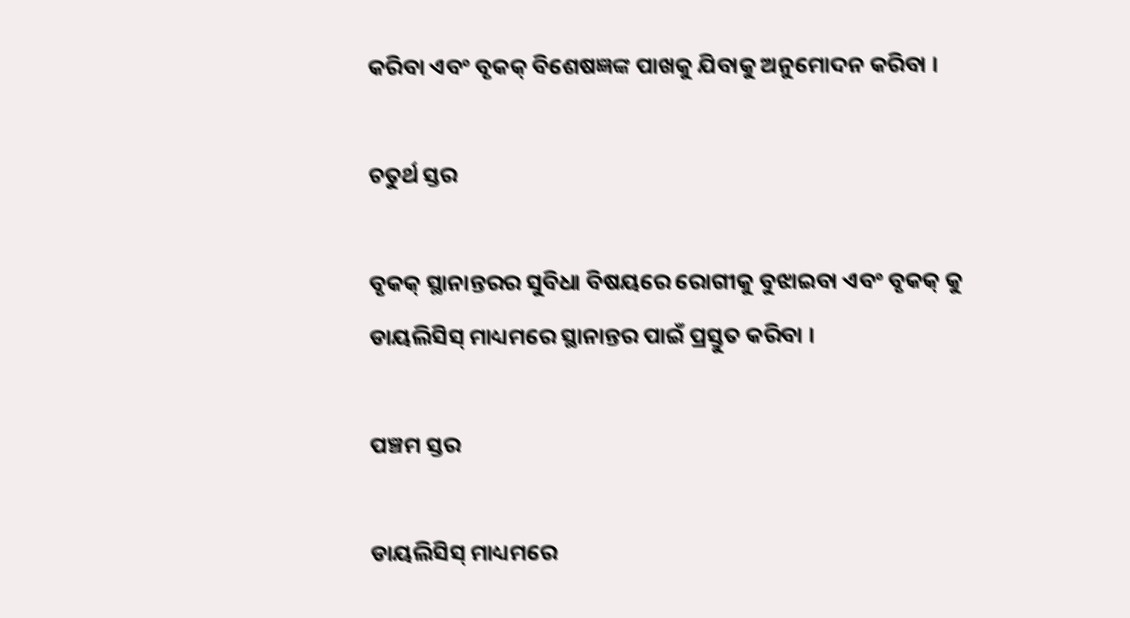କରିବା ଏବଂ ବୃକକ୍ ବିଶେଷଜ୍ଞଙ୍କ ପାଖକୁ ଯିବାକୁ ଅନୁମୋଦନ କରିବା ।

ଚତୁର୍ଥ ସ୍ତର

ବୃକକ୍ ସ୍ଥାନାନ୍ତରର ସୁବିଧା ବିଷୟରେ ରୋଗୀକୁ ବୁଝାଇବା ଏବଂ ବୃକକ୍ କୁ ଡାୟଲିସିସ୍ ମାଧ୍ୟମରେ ସ୍ଥାନାନ୍ତର ପାଇଁ ପ୍ରସ୍ତୁତ କରିବା ।

ପଞ୍ଚମ ସ୍ତର

ଡାୟଲିସିସ୍ ମାଧ୍ୟମରେ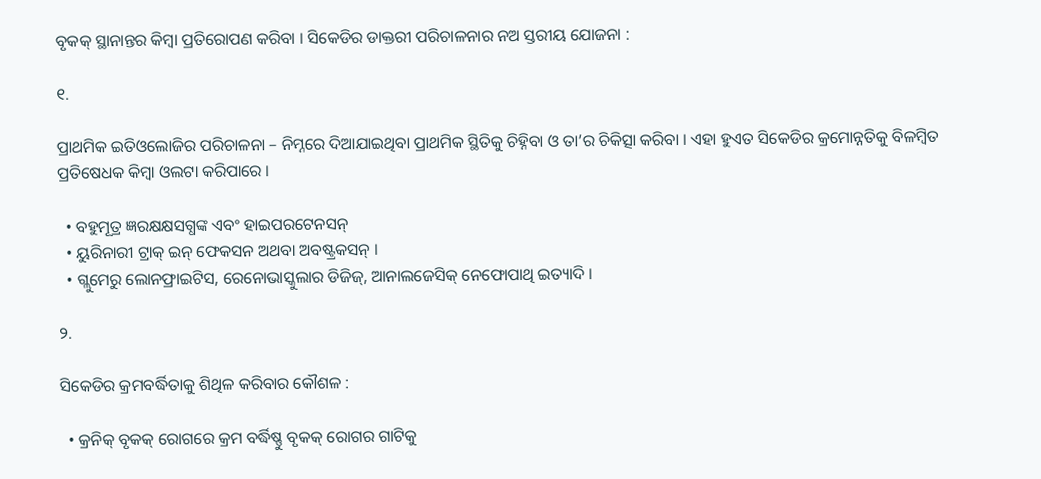ବୃକକ୍ ସ୍ଥାନାନ୍ତର କିମ୍ବା ପ୍ରତିରୋପଣ କରିବା । ସିକେଡିର ଡାକ୍ତରୀ ପରିଚାଳନାର ନଅ ସ୍ତରୀୟ ଯୋଜନା :

୧.

ପ୍ରାଥମିକ ଇତିଓଲୋଜିର ପରିଚାଳନା – ନିମ୍ନରେ ଦିଆଯାଇଥିବା ପ୍ରାଥମିକ ସ୍ଥିତିକୁ ଚିହ୍ନିବା ଓ ତା’ର ଚିକିତ୍ସା କରିବା । ଏହା ହୁଏତ ସିକେଡିର କ୍ରମୋନ୍ନତିକୁ ବିଳମ୍ବିତ ପ୍ରତିଷେଧକ କିମ୍ବା ଓଲଟା କରିପାରେ ।

  • ବହୁମୂତ୍ର ଜ୍ଞରକ୍ଷକ୍ଷସଗ୍ଧଙ୍କ ଏବଂ ହାଇପରଟେନସନ୍
  • ୟୁରିନାରୀ ଟ୍ରାକ୍ ଇନ୍ ଫେକସନ ଅଥବା ଅବଷ୍ଟ୍ରକସନ୍ ।
  • ଗ୍ଲୁମେରୁ ଲୋନଫ୍ରାଇଟିସ, ରେନୋଭାସ୍କୁଲାର ଡିଜିଜ୍, ଆନାଲଜେସିକ୍ ନେଫୋପାଥି ଇତ୍ୟାଦି ।

୨.

ସିକେଡିର କ୍ରମବର୍ଦ୍ଧିତାକୁ ଶିଥିଳ କରିବାର କୌଶଳ :

  • କ୍ରନିକ୍ ବୃକକ୍ ରୋଗରେ କ୍ରମ ବର୍ଦ୍ଧିଷ୍ଣୁ ବୃକକ୍ ରୋଗର ଗାଟିକୁ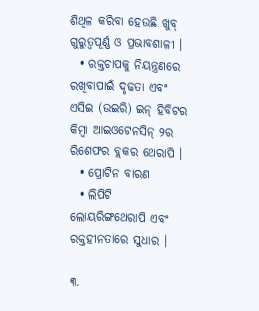ଶିଥିଳ କରିବା ହେଉଛି ଖୁବ୍ ଗୁରୁତ୍ୱପୂର୍ଣ୍ଣ ଓ ପ୍ରଭାବଶାଳୀ ।
  • ରକ୍ତଚାପକୁ ନିୟନ୍ତ୍ରଣରେ ରଖିବାପାଇଁ ଦୃଢତା ଏବଂ ଏସିଇ (ଉଇରି) ଇନ୍ ହିବିଟର କିମ୍ବା ଆଇଓଟେନସିନ୍ ୨ର ରିଶେଫର ବ୍ଲକର ଥେରାପି ।
  • ପ୍ରୋଟିନ ବାରଣ
  • ଲିପିଟି ଲୋୟରିଙ୍ଗଥେରାପି ଏବଂ ରକ୍ତହୀନତାରେ ସୁଧାର ।

୩.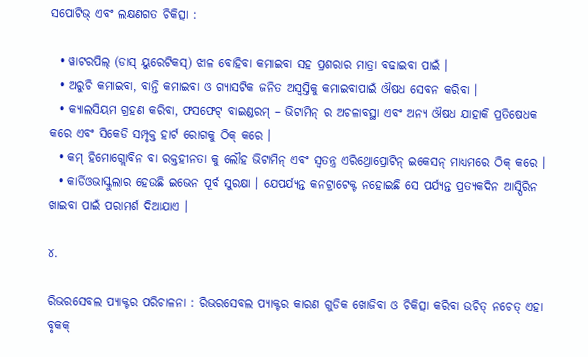ସପୋଟିଭ୍ ଏବଂ ଲକ୍ଷଣଗତ ଚିକିତ୍ସା :

  • ୱାଟରପିଲ୍ (ଡାସ୍ ୟୁରେଟିକସ୍) ଝାଳ ବୋହିବା କମାଇବା ସହ ପ୍ରଶରାର ମାତ୍ରା ବଢାଇବା ପାଇଁ ।
  • ଅରୁଚି କମାଇବା, ବାନ୍ତି କମାଇବା ଓ ଗ୍ୟାସଟିକ ଜନିତ ଅସ୍ଵସ୍ତିକୁ କମାଇବାପାଇଁ ଔଷଧ ସେବନ କରିବା ।
  • କ୍ୟାଲସିୟମ ଗ୍ରହଣ କରିବା, ଫସଫେଟ୍ ବାଇଣ୍ଡରମ୍ – ଭିଟାମିନ୍ ର ଅଚଳାବସ୍ଥା ଏବଂ ଅନ୍ୟ ଔଷଧ ଯାହାକି ପ୍ରତିଷେଧକ କରେ ଏବଂ ସିକେଡି ସମ୍ପୃକ୍ତ ହାର୍ଟ ରୋଗକୁ ଠିକ୍ କରେ ।
  • କମ୍ ହିମୋଗ୍ଲୋବିନ ବା ରକ୍ତହୀନତା କୁ ଲୌହ ଭିଟାମିନ୍ ଏବଂ ସ୍ଵତନ୍ତ୍ର ଏରିଥ୍ରୋପ୍ରୋଟିନ୍ ଇକେସନ୍ ମାଧ୍ୟମରେ ଠିକ୍ କରେ ।
  • କାର୍ଡିଓଭାସ୍କୁଲାର ହେଉଛି ଇଭେନ ପୂର୍ବ ସୁରକ୍ଷା । ଯେପର୍ଯ୍ୟନ୍ତ କନଟ୍ରାଟେକ୍ଟ ନହୋଇଛି ସେ ପର୍ଯ୍ୟନ୍ତ ପ୍ରତ୍ୟକଦିନ ଆସ୍ପିରିନ ଖାଇବା ପାଇଁ ପରାମର୍ଶ ଦିଆଯାଏ ।

୪.

ରିଭରସେବଲ ପ୍ୟାକ୍ଟର ପରିଚାଳନା : ରିଭରସେବଲ ପ୍ୟାକ୍ଟର କାରଣ ଗୁଡିକ ଖୋଜିବା ଓ ଚିକିତ୍ସା କରିବା ଉଚିତ୍ ନଚେତ୍ ଏହା ବୃକକ୍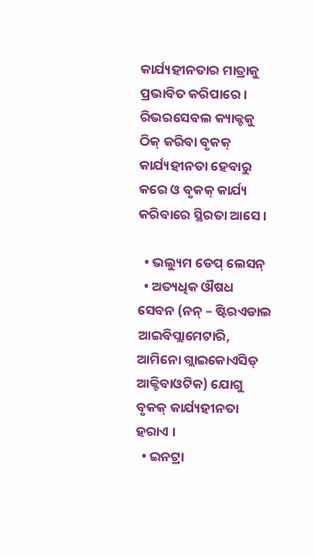କାର୍ଯ୍ୟହୀନତାର ମାତ୍ରାକୁ ପ୍ରଭାବିତ କରିପାରେ । ରିଭରସେବଲ କ୍ୟାକ୍ଟକୁ ଠିକ୍ କରିବା ବୃକକ୍ କାର୍ଯ୍ୟହୀନତା ହେବାରୁ କରେ ଓ ବୃକକ୍ କାର୍ଯ୍ୟ କରିବାରେ ସ୍ଥିରତା ଆସେ ।

  • ଭଲ୍ୟୁମ ଡେପ୍ ଲେସନ୍
  • ଅତ୍ୟଧିକ ଔଷଧ ସେବନ (ନନ୍ – ଷ୍ଟିରଏଡାଲ ଆଇବିପ୍ଲାମେଟାରି, ଆମିନୋ ଗ୍ଲାଇକୋଏସିଡ୍ ଆକ୍ଟିବାଓଟିକ) ଯୋଗୁ ବୃକକ୍ କାର୍ଯ୍ୟହୀନତା ହରାଏ ।
  • ଇନଟ୍ରା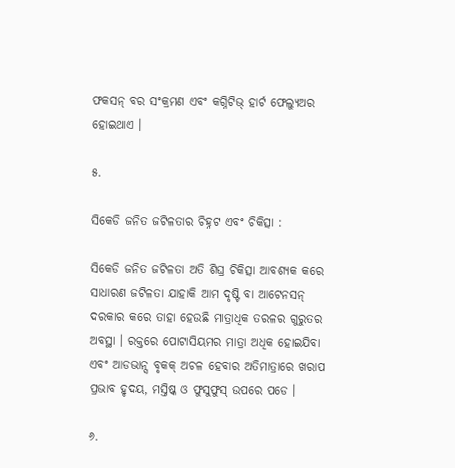ଫକସନ୍ ବର ସଂକ୍ରମଣ ଏବଂ କଗ୍ନିଟିଭ୍ ହାର୍ଟ ଫେଲ୍ୟୁଅର ହୋଇଥାଏ ।

୫.

ସିକେଡି ଜନିତ ଜଟିଳତାର ଚିହ୍ନଟ ଏବଂ ଚିକିତ୍ସା :

ସିକେଡି ଜନିତ ଜଟିଳତା ଅତି ଶିଘ୍ର ଚିକିତ୍ସା ଆବଶ୍ୟକ କରେ ସାଧାରଣ ଜଟିଳତା ଯାହାକି ଆମ ଦୃଷ୍ଟି ବା ଆଟେନସନ୍ ଦରକାର କରେ ତାହା ହେଉଛି ମାତ୍ରାଧିକ ତରଳର ଗୁରୁତର ଅବସ୍ଥା । ରକ୍ତରେ ପୋଟାସିୟମର ମାତ୍ରା ଅଧିକ ହୋଇଯିବା ଏବଂ ଆଡଭାନ୍ସ ବୃକକ୍ ଅଚଳ ହେବାର ଅତିମାତ୍ରାରେ ଖରାପ ପ୍ରଭାବ ହୃଦୟ, ମସ୍ତିଷ୍କ ଓ ଫୁସୁଫୁସ୍ ଉପରେ ପଡେ ।

୬.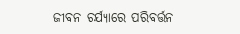ଜୀବନ ଚର୍ଯ୍ୟାରେ ପରିବର୍ତ୍ତନ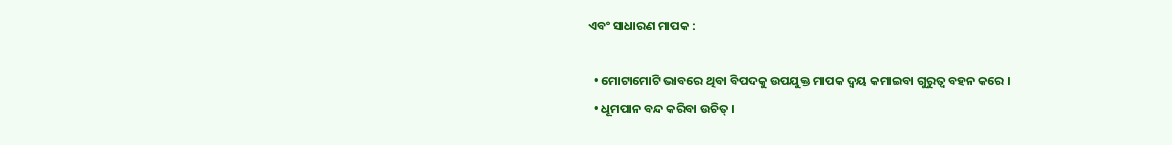ଏବଂ ସାଧାରଣ ମାପକ :

  • ମୋଟାମୋଟି ଭାବରେ ଥିବା ବିପଦକୁ ଉପଯୁକ୍ତ ମାପକ ଦ୍ୱୟ କମାଇବା ଗୁରୁତ୍ଵ ବହନ କରେ ।
  • ଧୂମପାନ ବନ୍ଦ କରିବା ଉଚିତ୍ ।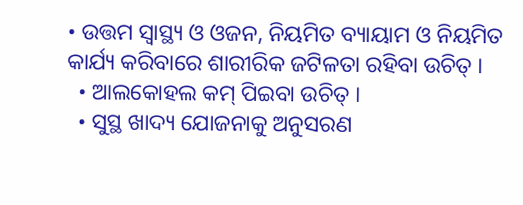• ଉତ୍ତମ ସ୍ୱାସ୍ଥ୍ୟ ଓ ଓଜନ, ନିୟମିତ ବ୍ୟାୟାମ ଓ ନିୟମିତ କାର୍ଯ୍ୟ କରିବାରେ ଶାରୀରିକ ଜଟିଳତା ରହିବା ଉଚିତ୍ ।
  • ଆଲକୋହଲ କମ୍ ପିଇବା ଉଚିତ୍ ।
  • ସୁସ୍ଥ ଖାଦ୍ୟ ଯୋଜନାକୁ ଅନୁସରଣ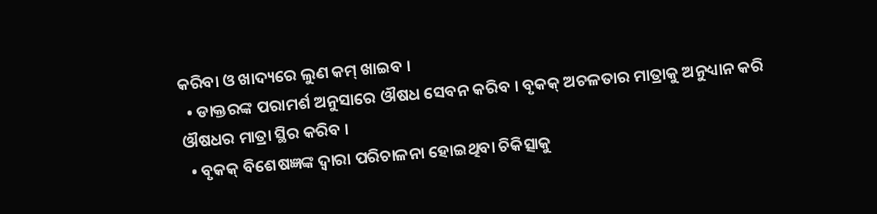କରିବା ଓ ଖାଦ୍ୟରେ ଲୁଣ କମ୍ ଖାଇବ ।
  • ଡାକ୍ତରଙ୍କ ପରାମର୍ଶ ଅନୁସାରେ ଔଷଧ ସେବନ କରିବ । ବୃକକ୍ ଅଚଳତାର ମାତ୍ରାକୁ ଅନୁଧ୍ୟାନ କରି ଔଷଧର ମାତ୍ରା ସ୍ଥିର କରିବ ।
  • ବୃକକ୍ ବିଶେଷଜ୍ଞଙ୍କ ଦ୍ଵାରା ପରିଚାଳନା ହୋଇଥିବା ଚିକିତ୍ସାକୁ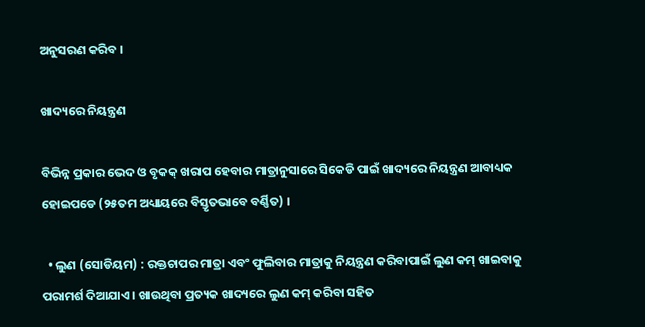ଅନୁସରଣ କରିବ ।

ଖାଦ୍ୟରେ ନିୟନ୍ତ୍ରଣ

ବିଭିନ୍ନ ପ୍ରକାର ଭେଦ ଓ ବୃକକ୍ ଖରାପ ହେବାର ମାତ୍ରାନୁସାରେ ସିକେଡି ପାଇଁ ଖାଦ୍ୟରେ ନିୟନ୍ତ୍ରଣ ଆବାଧ୍ୟକ ହୋଇପଡେ (୨୫ତମ ଅଧ୍ୟାୟରେ ବିସ୍ତୃତଭାବେ ବର୍ଣ୍ଣିତ) ।

  • ଲୁଣ (ସୋଡିୟମ) : ରକ୍ତଚାପର ମାତ୍ରା ଏବଂ ଫୁଲିବାର ମାତ୍ରାକୁ ନିୟନ୍ତ୍ରଣ କରିବାପାଇଁ ଲୁଣ କମ୍ ଖାଇବାକୁ ପରାମର୍ଶ ଦିଆଯାଏ । ଖାଉଥିବା ପ୍ରତ୍ୟକ ଖାଦ୍ୟରେ ଲୁଣ କମ୍ କରିବା ସହିତ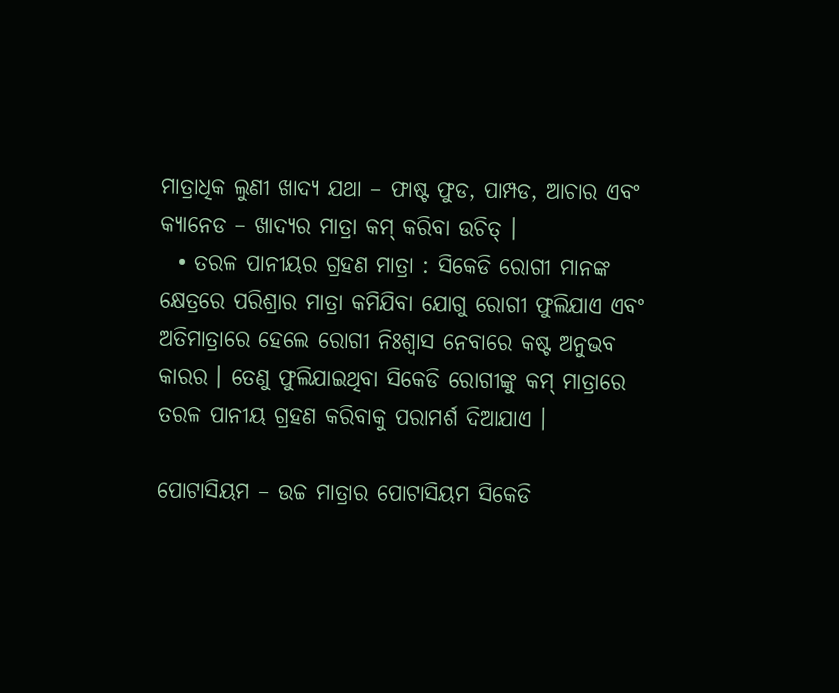ମାତ୍ରାଧିକ ଲୁଣୀ ଖାଦ୍ୟ ଯଥା – ଫାଷ୍ଟ ଫୁଡ, ପାମ୍ପଡ, ଆଚାର ଏବଂ କ୍ୟାନେଡ – ଖାଦ୍ୟର ମାତ୍ରା କମ୍ କରିବା ଉଚିତ୍ ।
  • ତରଳ ପାନୀୟର ଗ୍ରହଣ ମାତ୍ରା : ସିକେଡି ରୋଗୀ ମାନଙ୍କ କ୍ଷେତ୍ରରେ ପରିଶ୍ରାର ମାତ୍ରା କମିଯିବା ଯୋଗୁ ରୋଗୀ ଫୁଲିଯାଏ ଏବଂ ଅତିମାତ୍ରାରେ ହେଲେ ରୋଗୀ ନିଃଶ୍ଵାସ ନେବାରେ କଷ୍ଟ ଅନୁଭବ କାରର । ତେଣୁ ଫୁଲିଯାଇଥିବା ସିକେଡି ରୋଗୀଙ୍କୁ କମ୍ ମାତ୍ରାରେ ତରଳ ପାନୀୟ ଗ୍ରହଣ କରିବାକୁ ପରାମର୍ଶ ଦିଆଯାଏ ।

ପୋଟାସିୟମ – ଉଚ୍ଚ ମାତ୍ରାର ପୋଟାସିୟମ ସିକେଡି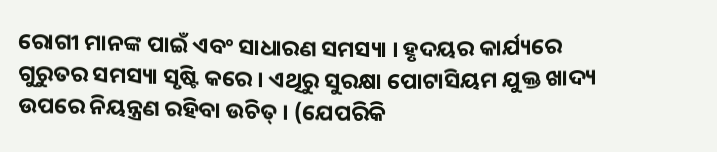ରୋଗୀ ମାନଙ୍କ ପାଇଁ ଏବଂ ସାଧାରଣ ସମସ୍ୟା । ହୃଦୟର କାର୍ଯ୍ୟରେ ଗୁରୁତର ସମସ୍ୟା ସୃଷ୍ଟି କରେ । ଏଥିରୁ ସୁରକ୍ଷା ପୋଟାସିୟମ ଯୁକ୍ତ ଖାଦ୍ୟ ଉପରେ ନିୟନ୍ତ୍ରଣ ରହିବା ଉଚିତ୍ । (ଯେପରିକି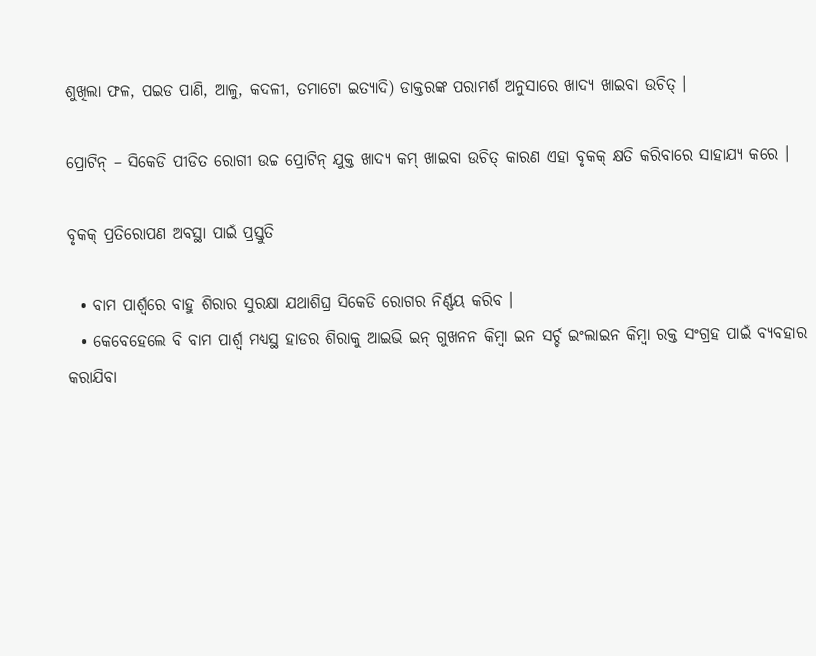ଶୁଖିଲା ଫଳ, ପଇଡ ପାଣି, ଆଳୁ, କଦଳୀ, ତମାଟୋ ଇତ୍ୟାଦି) ଡାକ୍ତରଙ୍କ ପରାମର୍ଶ ଅନୁସାରେ ଖାଦ୍ୟ ଖାଇବା ଉଚିତ୍ ।

ପ୍ରୋଟିନ୍ – ସିକେଡି ପୀଡିତ ରୋଗୀ ଉଚ୍ଚ ପ୍ରୋଟିନ୍ ଯୁକ୍ତ ଖାଦ୍ୟ କମ୍ ଖାଇବା ଉଚିତ୍ କାରଣ ଏହା ବୃକକ୍ କ୍ଷତି କରିବାରେ ସାହାଯ୍ୟ କରେ ।

ବୃକକ୍ ପ୍ରତିରୋପଣ ଅବସ୍ଥା ପାଇଁ ପ୍ରସ୍ତୁତି

  • ବାମ ପାର୍ଶ୍ଵରେ ବାହୁ ଶିରାର ସୁରକ୍ଷା ଯଥାଶିଘ୍ର ସିକେଡି ରୋଗର ନିର୍ଣ୍ଣୟ କରିବ ।
  • କେବେହେଲେ ବି ବାମ ପାର୍ଶ୍ଵ ମଧ୍ୟସ୍ଥ ହାଡର ଶିରାକୁ ଆଇଭି ଇନ୍ ଗୁଖନନ କିମ୍ବା ଇନ ସର୍ଚ୍ଚ ଇଂଲାଇନ କିମ୍ବା ରକ୍ତ ସଂଗ୍ରହ ପାଇଁ ବ୍ୟବହାର କରାଯିବା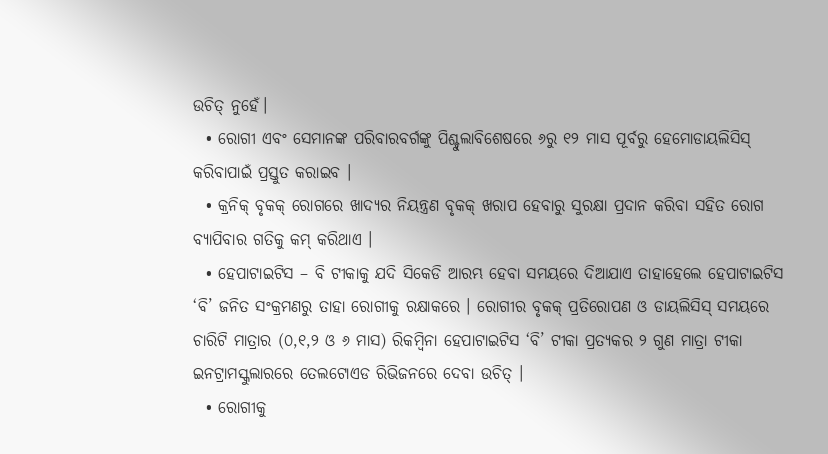ଉଚିତ୍ ନୁହେଁ।
  • ରୋଗୀ ଏବଂ ସେମାନଙ୍କ ପରିବାରବର୍ଗଙ୍କୁ ପିଶ୍ଚୁଲାବିଶେଷରେ ୬ରୁ ୧୨ ମାସ ପୂର୍ବରୁ ହେମୋଡାୟଲିସିସ୍ କରିବାପାଇଁ ପ୍ରସ୍ତୁତ କରାଇବ ।
  • କ୍ରନିକ୍ ବୃକକ୍ ରୋଗରେ ଖାଦ୍ୟର ନିୟନ୍ତ୍ରଣ ବୃକକ୍ ଖରାପ ହେବାରୁ ସୁରକ୍ଷା ପ୍ରଦାନ କରିବା ସହିତ ରୋଗ ବ୍ୟାପିବାର ଗତିକୁ କମ୍ କରିଥାଏ ।
  • ହେପାଟାଇଟିସ – ବି ଟୀକାକୁ ଯଦି ସିକେଡି ଆରମ୍ଭ ହେବା ସମୟରେ ଦିଆଯାଏ ତାହାହେଲେ ହେପାଟାଇଟିସ ‘ବି’ ଜନିତ ସଂକ୍ରମଣରୁ ତାହା ରୋଗୀକୁ ରକ୍ଷାକରେ । ରୋଗୀର ବୃକକ୍ ପ୍ରତିରୋପଣ ଓ ଡାୟଲିସିସ୍ ସମୟରେ ଚାରିଟି ମାତ୍ରାର (୦,୧,୨ ଓ ୬ ମାସ) ରିକମ୍ବିନା ହେପାଟାଇଟିସ ‘ବି’ ଟୀକା ପ୍ରତ୍ୟକର ୨ ଗୁଣ ମାତ୍ରା ଟୀକା ଇନଟ୍ରାମସ୍କୁଲାରରେ ତେଲଟୋଏଡ ରିଭିଜନରେ ଦେବା ଉଚିତ୍ ।
  • ରୋଗୀକୁ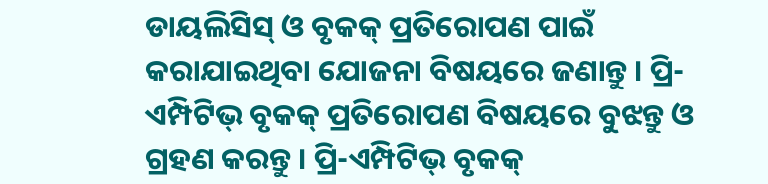ଡାୟଲିସିସ୍ ଓ ବୃକକ୍ ପ୍ରତିରୋପଣ ପାଇଁ କରାଯାଇଥିବା ଯୋଜନା ବିଷୟରେ ଜଣାନ୍ତୁ । ପ୍ରି-ଏମ୍ପିଟିଭ୍ ବୃକକ୍ ପ୍ରତିରୋପଣ ବିଷୟରେ ବୁଝନ୍ତୁ ଓ ଗ୍ରହଣ କରନ୍ତୁ । ପ୍ରି-ଏମ୍ପିଟିଭ୍ ବୃକକ୍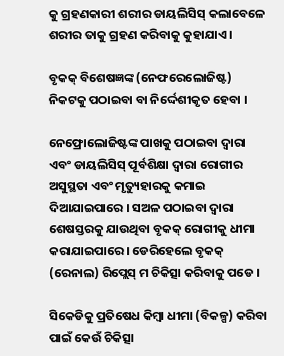କୁ ଗ୍ରହଣକାରୀ ଶରୀର ଡାୟଲିସିସ୍ କଲାବେଳେ ଶରୀର ତାକୁ ଗ୍ରହଣ କରିବାକୁ କୁହାଯାଏ ।

ବୃକକ୍ ବିଶେଷଜ୍ଞଙ୍କ (ନେଫରେଲୋଜିଷ୍ଟ) ନିକଟକୁ ପଠାଇବା ବା ନିର୍ଦ୍ଦେଶୀକୃତ ହେବା ।

ନେଫ୍ରୋଲୋଜିଷ୍ଟଙ୍କ ପାଖକୁ ପଠାଇବା ଦ୍ଵାରା ଏବଂ ଡାୟଲିସିସ୍ ପୂର୍ବଶିକ୍ଷା ଦ୍ଵାରା ରୋଗୀର ଅସୁସ୍ଥତା ଏବଂ ମୃତ୍ୟୁହାରକୁ କମାଇ ଦିଆଯାଇପାରେ । ସଅଳ ପଠାଇବା ଦ୍ଵାରା ଶେଷସ୍ତରକୁ ଯାଉଥିବା ବୃକକ୍ ରୋଗୀକୁ ଧୀମା କରାଯାଇପାରେ । ଡେରିହେଲେ ବୃକକ୍ (ରେନାଲ) ରିପ୍ଲେସ୍ ମ ଚିକିତ୍ସା କରିବାକୁ ପଡେ ।

ସିକେଡିକୁ ପ୍ରତିଷେଧ କିମ୍ବା ଧୀମା (ବିକଳ୍ପ) କରିବା ପାଇଁ କେଉଁ ଚିକିତ୍ସା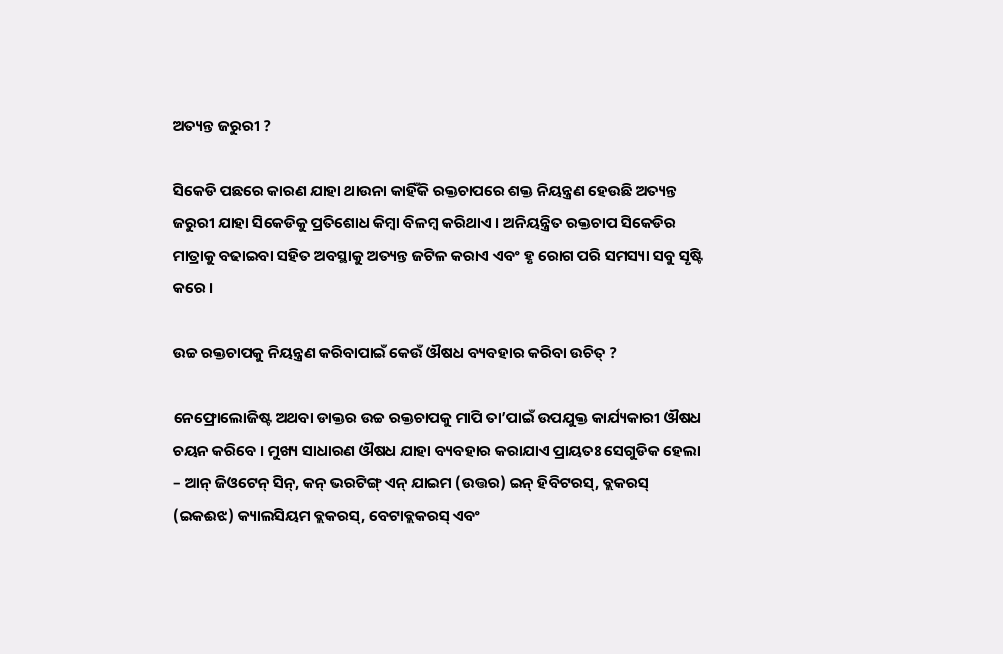ଅତ୍ୟନ୍ତ ଜରୁରୀ ?

ସିକେଡି ପଛରେ କାରଣ ଯାହା ଥାଉନା କାହିଁକି ରକ୍ତଚାପରେ ଶକ୍ତ ନିୟନ୍ତ୍ରଣ ହେଉଛି ଅତ୍ୟନ୍ତ ଜରୁରୀ ଯାହା ସିକେଡିକୁ ପ୍ରତିଶୋଧ କିମ୍ବା ବିଳମ୍ବ କରିଥାଏ । ଅନିୟନ୍ତ୍ରିତ ରକ୍ତଚାପ ସିକେଡିର ମାତ୍ରାକୁ ବଢାଇବା ସହିତ ଅବସ୍ଥାକୁ ଅତ୍ୟନ୍ତ ଜଟିଳ କରାଏ ଏବଂ ହୃ ରୋଗ ପରି ସମସ୍ୟା ସବୁ ସୃଷ୍ଟି କରେ ।

ଉଚ୍ଚ ରକ୍ତଚାପକୁ ନିୟନ୍ତ୍ରଣ କରିବାପାଇଁ କେଉଁ ଔଷଧ ବ୍ୟବହାର କରିବା ଉଚିତ୍ ?

ନେଫ୍ରୋଲୋଜିଷ୍ଟ ଅଥବା ଡାକ୍ତର ଉଚ୍ଚ ରକ୍ତଚାପକୁ ମାପି ତା’ପାଇଁ ଉପଯୁକ୍ତ କାର୍ଯ୍ୟକାରୀ ଔଷଧ ଚୟନ କରିବେ । ମୁଖ୍ୟ ସାଧାରଣ ଔଷଧ ଯାହା ବ୍ୟବହାର କରାଯାଏ ପ୍ରାୟତଃ ସେଗୁଡିକ ହେଲା – ଆନ୍ ଜିଓଟେନ୍ ସିନ୍, କନ୍ ଭରଟିଙ୍ଗ୍ ଏନ୍ ଯାଇମ (ଉତ୍ତର) ଇନ୍ ହିବିଟରସ୍, ବ୍ଲକରସ୍ (ଇକଈଝ) କ୍ୟାଲସିୟମ ବ୍ଲକରସ୍, ବେଟାବ୍ଲକରସ୍ ଏବଂ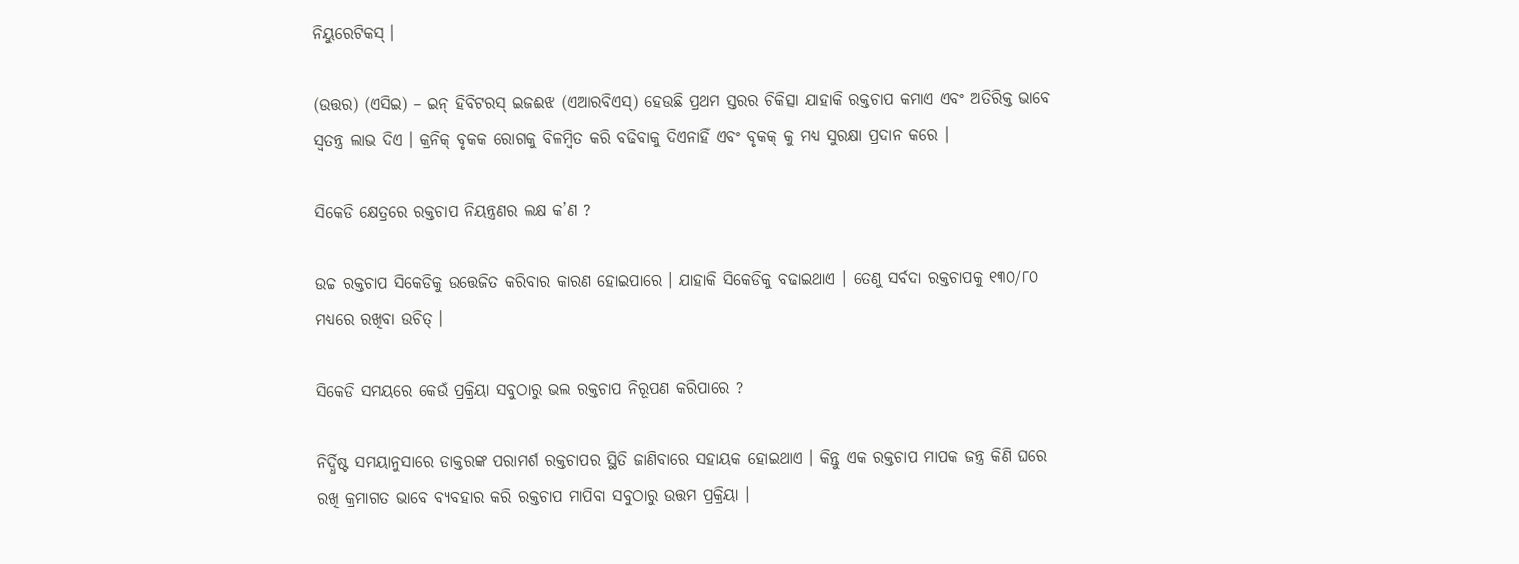ନିୟୁରେଟିକସ୍ ।

(ଉତ୍ତର) (ଏସିଇ) – ଇନ୍ ହିବିଟରସ୍ ଇଜଈଝ (ଏଆରବିଏସ୍) ହେଉଛି ପ୍ରଥମ ସ୍ତରର ଚିକିତ୍ସା ଯାହାକି ରକ୍ତଚାପ କମାଏ ଏବଂ ଅତିରିକ୍ତ ଭାବେ ସ୍ଵତନ୍ତ୍ର ଲାଭ ଦିଏ । କ୍ରନିକ୍ ବୃକକ ରୋଗକୁ ବିଳମ୍ବିତ କରି ବଢିବାକୁ ଦିଏନାହିଁ ଏବଂ ବୃକକ୍ କୁ ମଧ୍ୟ ସୁରକ୍ଷା ପ୍ରଦାନ କରେ ।

ସିକେଡି କ୍ଷେତ୍ରରେ ରକ୍ତଚାପ ନିୟନ୍ତ୍ରଣର ଲକ୍ଷ କ’ଣ ?

ଉଚ୍ଚ ରକ୍ତଚାପ ସିକେଡିକୁ ଉତ୍ତେଜିତ କରିବାର କାରଣ ହୋଇପାରେ । ଯାହାକି ସିକେଡିକୁ ବଢାଇଥାଏ । ତେଣୁ ସର୍ବଦା ରକ୍ତଚାପକୁ ୧୩୦/୮୦ ମଧ୍ୟରେ ରଖିବା ଉଚିତ୍ ।

ସିକେଡି ସମୟରେ କେଉଁ ପ୍ରକ୍ରିୟା ସବୁଠାରୁ ଭଲ ରକ୍ତଚାପ ନିରୂପଣ କରିପାରେ ?

ନିର୍ଦ୍ଧିଷ୍ଟ ସମୟାନୁସାରେ ଡାକ୍ତରଙ୍କ ପରାମର୍ଶ ରକ୍ତଚାପର ସ୍ଥିତି ଜାଣିବାରେ ସହାୟକ ହୋଇଥାଏ । କିନ୍ତୁ ଏକ ରକ୍ତଚାପ ମାପକ ଜନ୍ତ୍ର କିଣି ଘରେ ରଖି କ୍ରମାଗତ ଭାବେ ବ୍ୟବହାର କରି ରକ୍ତଚାପ ମାପିବା ସବୁଠାରୁ ଉତ୍ତମ ପ୍ରକ୍ରିୟା ।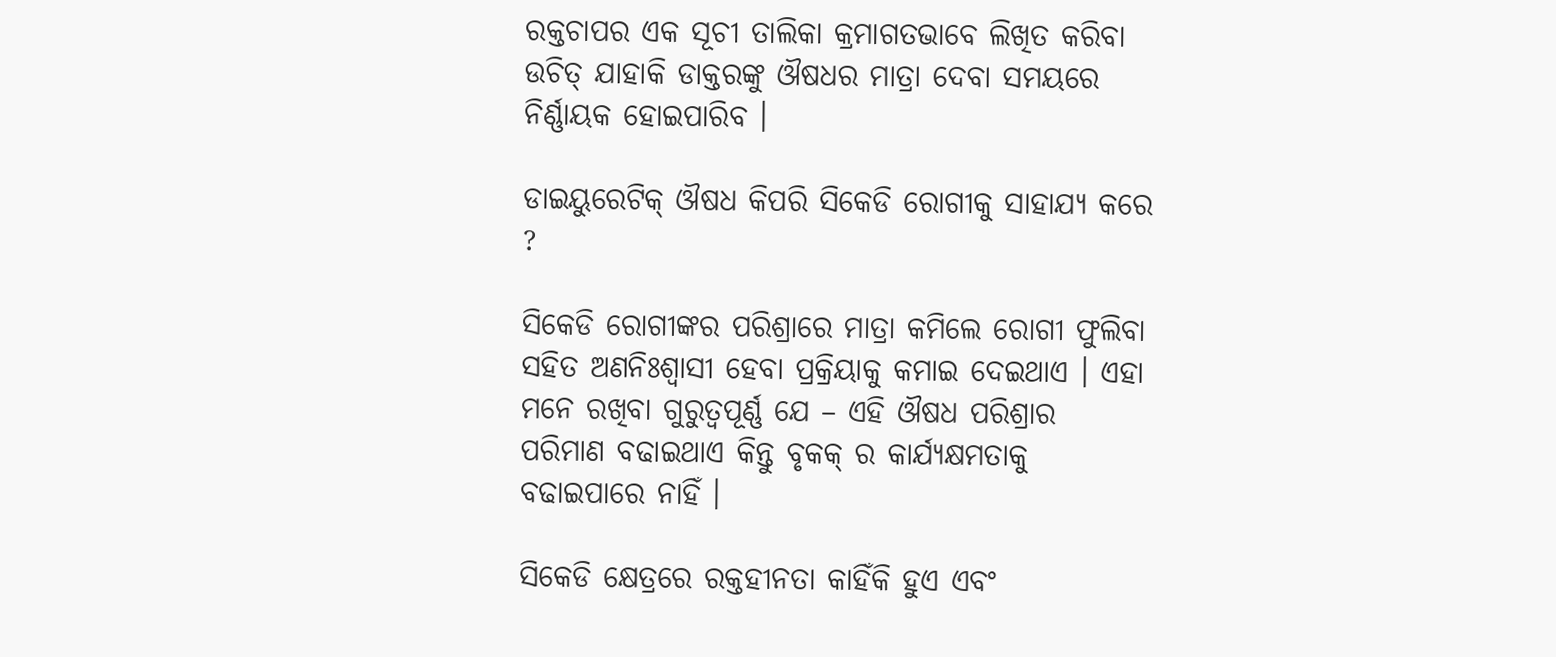ରକ୍ତଚାପର ଏକ ସୂଚୀ ତାଲିକା କ୍ରମାଗତଭାବେ ଲିଖିତ କରିବା ଉଚିତ୍ ଯାହାକି ଡାକ୍ତରଙ୍କୁ ଔଷଧର ମାତ୍ରା ଦେବା ସମୟରେ ନିର୍ଣ୍ଣାୟକ ହୋଇପାରିବ ।

ଡାଇୟୁରେଟିକ୍ ଔଷଧ କିପରି ସିକେଡି ରୋଗୀକୁ ସାହାଯ୍ୟ କରେ ?

ସିକେଡି ରୋଗୀଙ୍କର ପରିଶ୍ରାରେ ମାତ୍ରା କମିଲେ ରୋଗୀ ଫୁଲିବା ସହିତ ଅଣନିଃଶ୍ଵାସୀ ହେବା ପ୍ରକ୍ରିୟାକୁ କମାଇ ଦେଇଥାଏ । ଏହା ମନେ ରଖିବା ଗୁରୁତ୍ୱପୂର୍ଣ୍ଣ ଯେ – ଏହି ଔଷଧ ପରିଶ୍ରାର ପରିମାଣ ବଢାଇଥାଏ କିନ୍ତୁ ବୃକକ୍ ର କାର୍ଯ୍ୟକ୍ଷମତାକୁ ବଢାଇପାରେ ନାହିଁ ।

ସିକେଡି କ୍ଷେତ୍ରରେ ରକ୍ତହୀନତା କାହିଁକି ହୁଏ ଏବଂ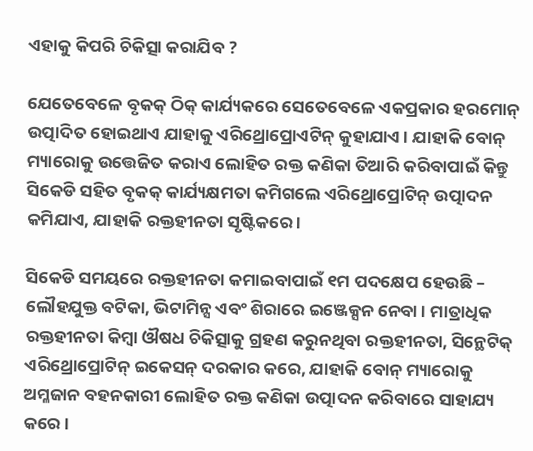ଏହାକୁ କିପରି ଚିକିତ୍ସା କରାଯିବ ?

ଯେତେବେଳେ ବୃକକ୍ ଠିକ୍ କାର୍ଯ୍ୟକରେ ସେତେବେଳେ ଏକପ୍ରକାର ହରମୋନ୍ ଉତ୍ପାଦିତ ହୋଇଥାଏ ଯାହାକୁ ଏରିଥ୍ରୋପ୍ରୋଏଟିନ୍ କୁହାଯାଏ । ଯାହାକି ବୋନ୍ ମ୍ୟାରୋକୁ ଉତ୍ତେଜିତ କରାଏ ଲୋହିତ ରକ୍ତ କଣିକା ତିଆରି କରିବାପାଇଁ କିନ୍ତୁ ସିକେଡି ସହିତ ବୃକକ୍ କାର୍ଯ୍ୟକ୍ଷମତା କମିଗଲେ ଏରିଥ୍ରୋପ୍ରୋଟିନ୍ ଉତ୍ପାଦନ କମିଯାଏ, ଯାହାକି ରକ୍ତହୀନତା ସୃଷ୍ଟିକରେ ।

ସିକେଡି ସମୟରେ ରକ୍ତହୀନତା କମାଇବାପାଇଁ ୧ମ ପଦକ୍ଷେପ ହେଉଛି – ଲୌହଯୁକ୍ତ ବଟିକା, ଭିଟାମିନ୍ସ ଏବଂ ଶିରାରେ ଇଞ୍ଜେକ୍ସନ ନେବା । ମାତ୍ରାଧିକ ରକ୍ତହୀନତା କିମ୍ବା ଔଷଧ ଚିକିତ୍ସାକୁ ଗ୍ରହଣ କରୁନଥିବା ରକ୍ତହୀନତା, ସିନ୍ଥେଟିକ୍ ଏରିଥ୍ରୋପ୍ରୋଟିନ୍ ଇକେସନ୍ ଦରକାର କରେ, ଯାହାକି ବୋନ୍ ମ୍ୟାରୋକୁ ଅମ୍ଳଜାନ ବହନକାରୀ ଲୋହିତ ରକ୍ତ କଣିକା ଉତ୍ପାଦନ କରିବାରେ ସାହାଯ୍ୟ କରେ ।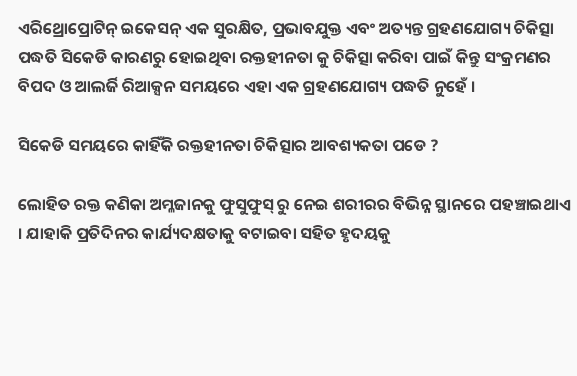ଏରିଥ୍ରୋପ୍ରୋଟିନ୍ ଇକେସନ୍ ଏକ ସୁରକ୍ଷିତ, ପ୍ରଭାବଯୁକ୍ତ ଏବଂ ଅତ୍ୟନ୍ତ ଗ୍ରହଣଯୋଗ୍ୟ ଚିକିତ୍ସା ପଦ୍ଧତି ସିକେଡି କାରଣରୁ ହୋଇଥିବା ରକ୍ତହୀନତା କୁ ଚିକିତ୍ସା କରିବା ପାଇଁ କିନ୍ତୁ ସଂକ୍ରମଣର ବିପଦ ଓ ଆଲର୍ଜି ରିଆକ୍ସନ ସମୟରେ ଏହା ଏକ ଗ୍ରହଣଯୋଗ୍ୟ ପଦ୍ଧତି ନୁହେଁ ।

ସିକେଡି ସମୟରେ କାହିଁକି ରକ୍ତହୀନତା ଚିକିତ୍ସାର ଆବଶ୍ୟକତା ପଡେ ?

ଲୋହିତ ରକ୍ତ କଣିକା ଅମ୍ଳଜାନକୁ ଫୁସୁଫୁସ୍ ରୁ ନେଇ ଶରୀରର ବିଭିନ୍ନ ସ୍ଥାନରେ ପହଞ୍ଚାଇଥାଏ । ଯାହାକି ପ୍ରତିଦିନର କାର୍ଯ୍ୟଦକ୍ଷତାକୁ ବଟାଇବା ସହିତ ହୃଦୟକୁ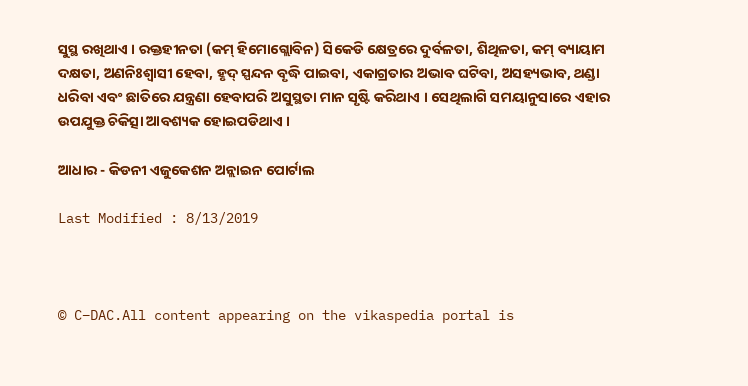ସୁସ୍ଥ ରଖିଥାଏ । ରକ୍ତହୀନତା (କମ୍ ହିମୋଗ୍ଲୋବିନ) ସିକେଡି କ୍ଷେତ୍ରରେ ଦୁର୍ବଳତା, ଶିଥିଳତା, କମ୍ ବ୍ୟାୟାମ ଦକ୍ଷତା, ଅଣନିଃଶ୍ଵାସୀ ହେବା, ହୃଦ୍ ସ୍ପନ୍ଦନ ବୃଦ୍ଧି ପାଇବା, ଏକାଗ୍ରତାର ଅଭାବ ଘଟିବା, ଅସହ୍ୟଭାବ, ଥଣ୍ଡା ଧରିବା ଏବଂ ଛାତିରେ ଯନ୍ତ୍ରଣା ହେବାପରି ଅସୁସ୍ଥତା ମାନ ସୃଷ୍ଟି କରିଥାଏ । ସେଥିଲାଗି ସମୟାନୁସାରେ ଏହାର ଉପଯୁକ୍ତ ଚିକିତ୍ସା ଆବଶ୍ୟକ ହୋଇପଡିଥାଏ ।

ଆଧାର - କିଡନୀ ଏଜୁକେଶନ ଅନ୍ଲାଇନ ପୋର୍ଟାଲ

Last Modified : 8/13/2019



© C–DAC.All content appearing on the vikaspedia portal is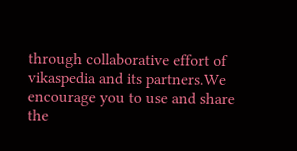through collaborative effort of vikaspedia and its partners.We encourage you to use and share the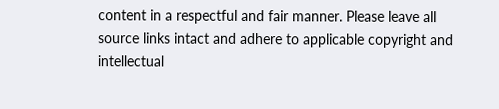content in a respectful and fair manner. Please leave all source links intact and adhere to applicable copyright and intellectual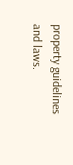property guidelines and laws.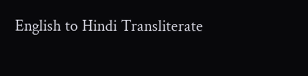English to Hindi Transliterate